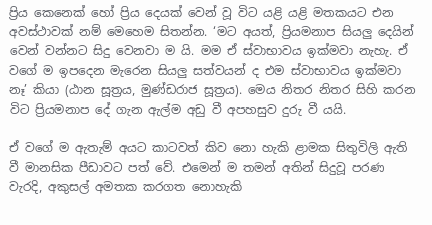ප්‍රිය කෙනෙක් හෝ ප්‍රිය දෙයක් වෙන් වූ විට යළි යළි මතකයට එන අවස්ථාවක් නම් මෙහෙම සිතන්න. ‘මට අයත්, ප්‍රියමනාප සියලු දෙයින් වෙන් වන්නට සිදු වෙනවා ම යි. මම ඒ ස්වාභාවය ඉක්මවා නැහැ. ඒ වගේ ම ඉපදෙන මැරෙන සියලු සත්වයන් ද එම ස්වාභාවය ඉක්මවා නෑ’ කියා (ඨාන සූත්‍රය, මුණ්ඩරාජ සූත්‍රය). මෙය නිතර නිතර සිහි කරන විට ප්‍රියමනාප දේ ගැන ඇල්ම අඩු වී අපහසුව දුරු වී යයි.

ඒ වගේ ම ඇතැම් අයට කාටවත් කිව නො හැකි ළාමක සිතුවිලි ඇති වී මානසික පීඩාවට පත් වේ. එමෙන් ම තමන් අතින් සිදුවූ පරණ වැරදි, අකුසල් අමතක කරගත නොහැකි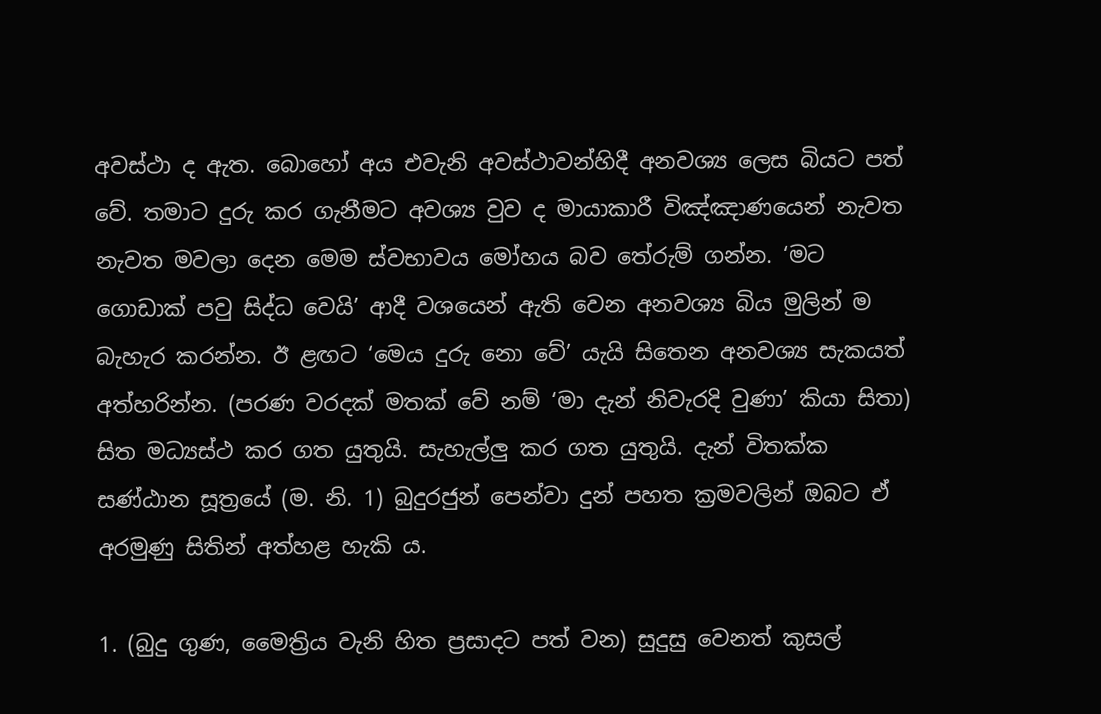අවස්ථා ද ඇත. බොහෝ අය එවැනි අවස්ථාවන්හිදී අනවශ්‍ය ලෙස බියට පත් වේ. තමාට දුරු කර ගැනීමට අවශ්‍ය වුව ද මායාකාරී විඤ්ඤාණයෙන් නැවත නැවත මවලා දෙන මෙම ස්වභාවය මෝහය බව තේරුම් ගන්න. ‘මට ගොඩාක් පවු සිද්ධ වෙයි’ ආදී වශයෙන් ඇති වෙන අනවශ්‍ය බිය මුලින් ම බැහැර කරන්න. ඊ ළඟට ‘මෙය දුරු නො වේ’ යැයි සිතෙන අනවශ්‍ය සැකයත් අත්හරින්න. (පරණ වරදක් මතක් වේ නම් ‘මා දැන් නිවැරදි වුණා’ කියා සිතා) සිත මධ්‍යස්ථ කර ගත යුතුයි. සැහැල්ලු කර ගත යුතුයි. දැන් විතක්ක සණ්ඨාන සූත්‍රයේ (ම. නි. 1) බුදුරජුන් පෙන්වා දුන් පහත ක්‍රමවලින් ඔබට ඒ අරමුණු සිතින් අත්හළ හැකි ය.

1. (බුදු ගුණ, මෛත්‍රිය වැනි හිත ප්‍රසාදට පත් වන) සුදුසු වෙනත් කුසල්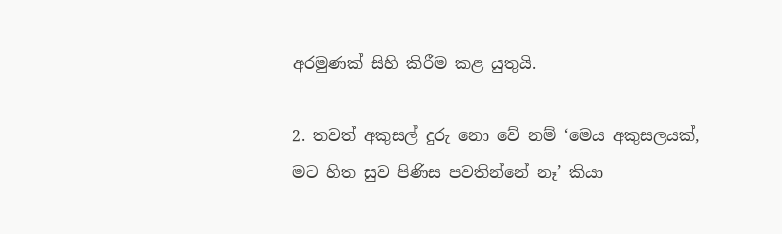අරමුණක් සිහි කිරීම කළ යුතුයි.

2. තවත් අකුසල් දුරු නො වේ නම් ‘මෙය අකුසලයක්, මට හිත සුව පිණිස පවතින්නේ නෑ’ කියා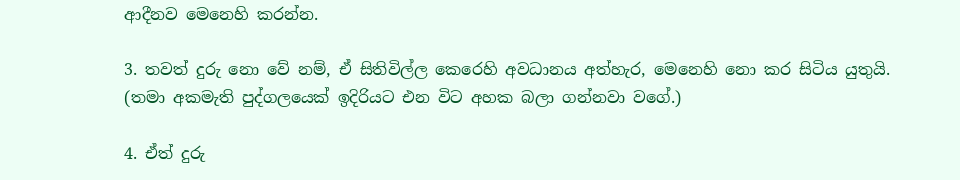ආදීනව මෙනෙහි කරන්න.

3. තවත් දුරු නො වේ නම්, ඒ සිතිවිල්ල කෙරෙහි අවධානය අත්හැර, මෙනෙහි නො කර සිටිය යුතුයි. (තමා අකමැති පුද්ගලයෙක් ඉදිරියට එන විට අහක බලා ගන්නවා වගේ.)

4. ඒත් දුරු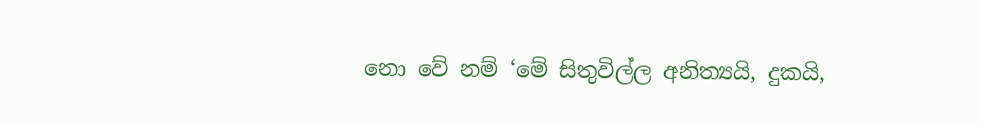නො වේ නම් ‘මේ සිතුවිල්ල අනිත්‍යයි, දුකයි,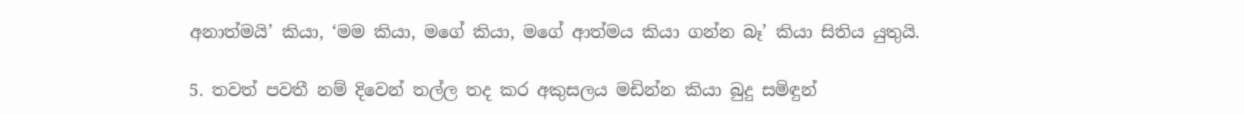අනාත්මයි’ කියා, ‘මම කියා, මගේ කියා, මගේ ආත්මය කියා ගන්න බෑ’ කියා සිතිය යුතුයි.

5. තවත් පවතී නම් දිවෙන් තල්ල තද කර අකුසලය මඩින්න කියා බුදු සමිඳුන්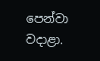පෙන්වා වදාළා.